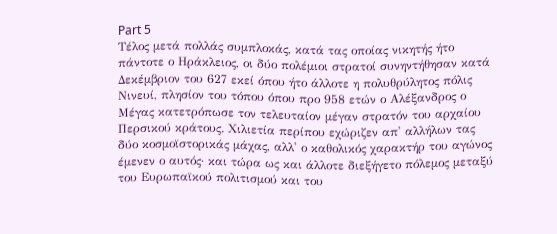Part 5
Τέλος μετά πολλάς συμπλοκάς, κατά τας οποίας νικητής ήτο πάντοτε ο Ηράκλειος, οι δύο πολέμιοι στρατοί συνηντήθησαν κατά Δεκέμβριον του 627 εκεί όπου ήτο άλλοτε η πολυθρύλητος πόλις Νινευί, πλησίον του τόπου όπου προ 958 ετών ο Αλέξανδρος ο Μέγας κατετρόπωσε τον τελευταίον μέγαν στρατόν του αρχαίου Περσικού κράτους. Χιλιετία περίπου εχώριζεν απ' αλλήλων τας δύο κοσμοϊστορικάς μάχας, αλλ' ο καθολικός χαρακτήρ του αγώνος έμενεν ο αυτός· και τώρα ως και άλλοτε διεξήγετο πόλεμος μεταξύ του Ευρωπαϊκού πολιτισμού και του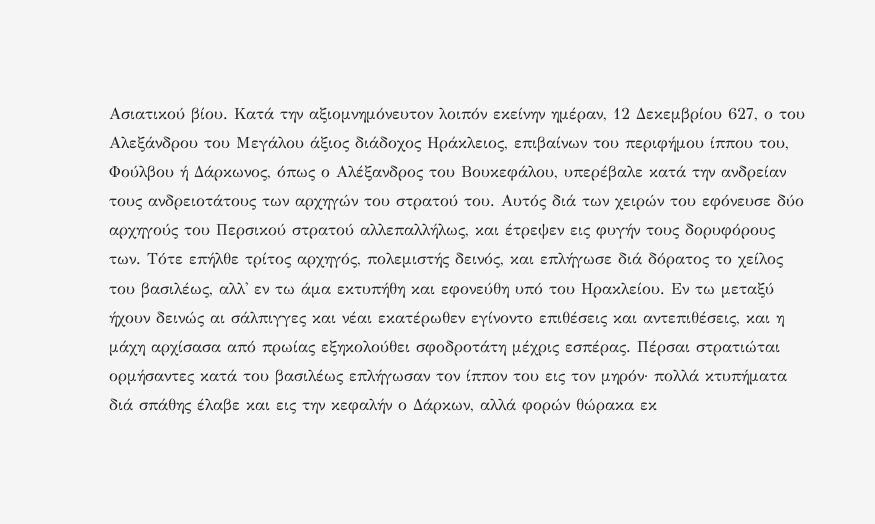Ασιατικού βίου. Κατά την αξιομνημόνευτον λοιπόν εκείνην ημέραν, 12 Δεκεμβρίου 627, ο του Αλεξάνδρου του Μεγάλου άξιος διάδοχος Ηράκλειος, επιβαίνων του περιφήμου ίππου του, Φούλβου ή Δάρκωνος, όπως ο Αλέξανδρος του Βουκεφάλου, υπερέβαλε κατά την ανδρείαν τους ανδρειοτάτους των αρχηγών του στρατού του. Αυτός διά των χειρών του εφόνευσε δύο αρχηγούς του Περσικού στρατού αλλεπαλλήλως, και έτρεψεν εις φυγήν τους δορυφόρους των. Τότε επήλθε τρίτος αρχηγός, πολεμιστής δεινός, και επλήγωσε διά δόρατος το χείλος του βασιλέως, αλλ' εν τω άμα εκτυπήθη και εφονεύθη υπό του Ηρακλείου. Εν τω μεταξύ ήχουν δεινώς αι σάλπιγγες και νέαι εκατέρωθεν εγίνοντο επιθέσεις και αντεπιθέσεις, και η μάχη αρχίσασα από πρωίας εξηκολούθει σφοδροτάτη μέχρις εσπέρας. Πέρσαι στρατιώται ορμήσαντες κατά του βασιλέως επλήγωσαν τον ίππον του εις τον μηρόν· πολλά κτυπήματα διά σπάθης έλαβε και εις την κεφαλήν ο Δάρκων, αλλά φορών θώρακα εκ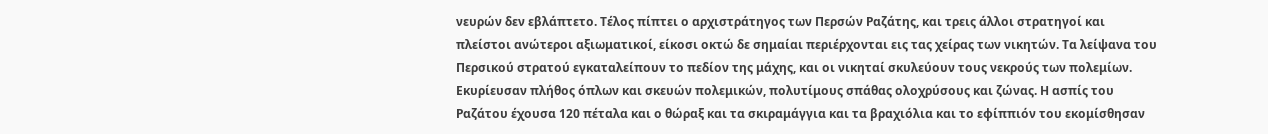νευρών δεν εβλάπτετο. Τέλος πίπτει ο αρχιστράτηγος των Περσών Ραζάτης, και τρεις άλλοι στρατηγοί και πλείστοι ανώτεροι αξιωματικοί, είκοσι οκτώ δε σημαίαι περιέρχονται εις τας χείρας των νικητών. Τα λείψανα του Περσικού στρατού εγκαταλείπουν το πεδίον της μάχης, και οι νικηταί σκυλεύουν τους νεκρούς των πολεμίων. Εκυρίευσαν πλήθος όπλων και σκευών πολεμικών, πολυτίμους σπάθας ολοχρύσους και ζώνας. Η ασπίς του Ραζάτου έχουσα 120 πέταλα και ο θώραξ και τα σκιραμάγγια και τα βραχιόλια και το εφίππιόν του εκομίσθησαν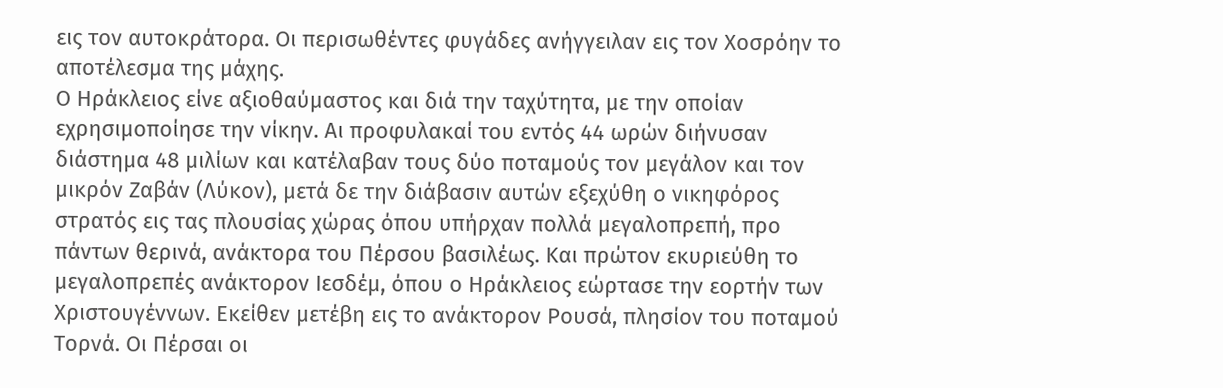εις τον αυτοκράτορα. Οι περισωθέντες φυγάδες ανήγγειλαν εις τον Χοσρόην το αποτέλεσμα της μάχης.
Ο Ηράκλειος είνε αξιοθαύμαστος και διά την ταχύτητα, με την οποίαν εχρησιμοποίησε την νίκην. Αι προφυλακαί του εντός 44 ωρών διήνυσαν διάστημα 48 μιλίων και κατέλαβαν τους δύο ποταμούς τον μεγάλον και τον μικρόν Ζαβάν (Λύκον), μετά δε την διάβασιν αυτών εξεχύθη ο νικηφόρος στρατός εις τας πλουσίας χώρας όπου υπήρχαν πολλά μεγαλοπρεπή, προ πάντων θερινά, ανάκτορα του Πέρσου βασιλέως. Και πρώτον εκυριεύθη το μεγαλοπρεπές ανάκτορον Ιεσδέμ, όπου ο Ηράκλειος εώρτασε την εορτήν των Χριστουγέννων. Εκείθεν μετέβη εις το ανάκτορον Ρουσά, πλησίον του ποταμού Τορνά. Οι Πέρσαι οι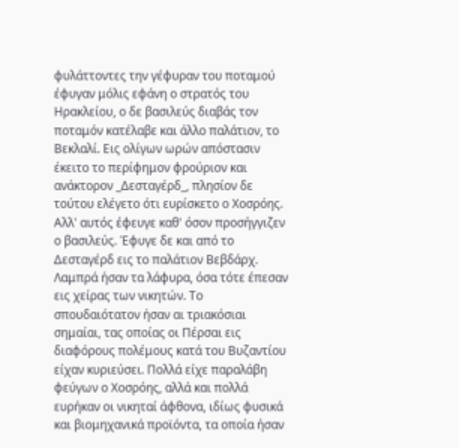φυλάττοντες την γέφυραν του ποταμού έφυγαν μόλις εφάνη ο στρατός του Ηρακλείου, ο δε βασιλεύς διαβάς τον ποταμόν κατέλαβε και άλλο παλάτιον, το Βεκλαλί. Εις ολίγων ωρών απόστασιν έκειτο το περίφημον φρούριον και ανάκτορον _Δεσταγέρδ_, πλησίον δε τούτου ελέγετο ότι ευρίσκετο ο Χοσρόης. Αλλ' αυτός έφευγε καθ' όσον προσήγγιζεν ο βασιλεύς. Έφυγε δε και από το Δεσταγέρδ εις το παλάτιον Βεβδάρχ. Λαμπρά ήσαν τα λάφυρα, όσα τότε έπεσαν εις χείρας των νικητών. Το σπουδαιότατον ήσαν αι τριακόσιαι σημαίαι, τας οποίας οι Πέρσαι εις διαφόρους πολέμους κατά του Βυζαντίου είχαν κυριεύσει. Πολλά είχε παραλάβη φεύγων ο Χοσρόης, αλλά και πολλά ευρήκαν οι νικηταί άφθονα, ιδίως φυσικά και βιομηχανικά προϊόντα, τα οποία ήσαν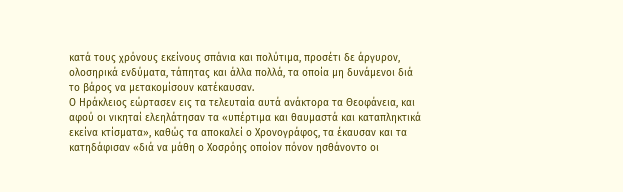κατά τους χρόνους εκείνους σπάνια και πολύτιμα, προσέτι δε άργυρον, ολοσηρικά ενδύματα, τάπητας και άλλα πολλά, τα οποία μη δυνάμενοι διά το βάρος να μετακομίσουν κατέκαυσαν.
Ο Ηράκλειος εώρτασεν εις τα τελευταία αυτά ανάκτορα τα Θεοφάνεια, και αφού οι νικηταί ελεηλάτησαν τα «υπέρτιμα και θαυμαστά και καταπληκτικά εκείνα κτίσματα», καθώς τα αποκαλεί ο Χρονογράφος, τα έκαυσαν και τα κατηδάφισαν «διά να μάθη ο Χοσρόης οποίον πόνον ησθάνοντο οι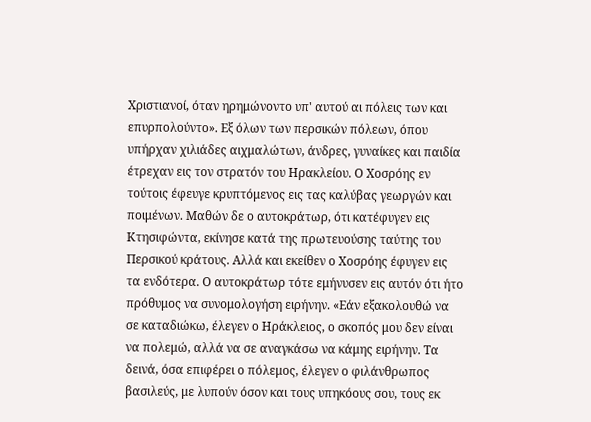Χριστιανοί, όταν ηρημώνοντο υπ' αυτού αι πόλεις των και επυρπολούντο». Εξ όλων των περσικών πόλεων, όπου υπήρχαν χιλιάδες αιχμαλώτων, άνδρες, γυναίκες και παιδία έτρεχαν εις τον στρατόν του Ηρακλείου. Ο Χοσρόης εν τούτοις έφευγε κρυπτόμενος εις τας καλύβας γεωργών και ποιμένων. Μαθών δε ο αυτοκράτωρ, ότι κατέφυγεν εις Κτησιφώντα, εκίνησε κατά της πρωτευούσης ταύτης του Περσικού κράτους. Αλλά και εκείθεν ο Χοσρόης έφυγεν εις τα ενδότερα. Ο αυτοκράτωρ τότε εμήνυσεν εις αυτόν ότι ήτο πρόθυμος να συνομολογήση ειρήνην. «Εάν εξακολουθώ να σε καταδιώκω, έλεγεν ο Ηράκλειος, ο σκοπός μου δεν είναι να πολεμώ, αλλά να σε αναγκάσω να κάμης ειρήνην. Τα δεινά, όσα επιφέρει ο πόλεμος, έλεγεν ο φιλάνθρωπος βασιλεύς, με λυπούν όσον και τους υπηκόους σου, τους εκ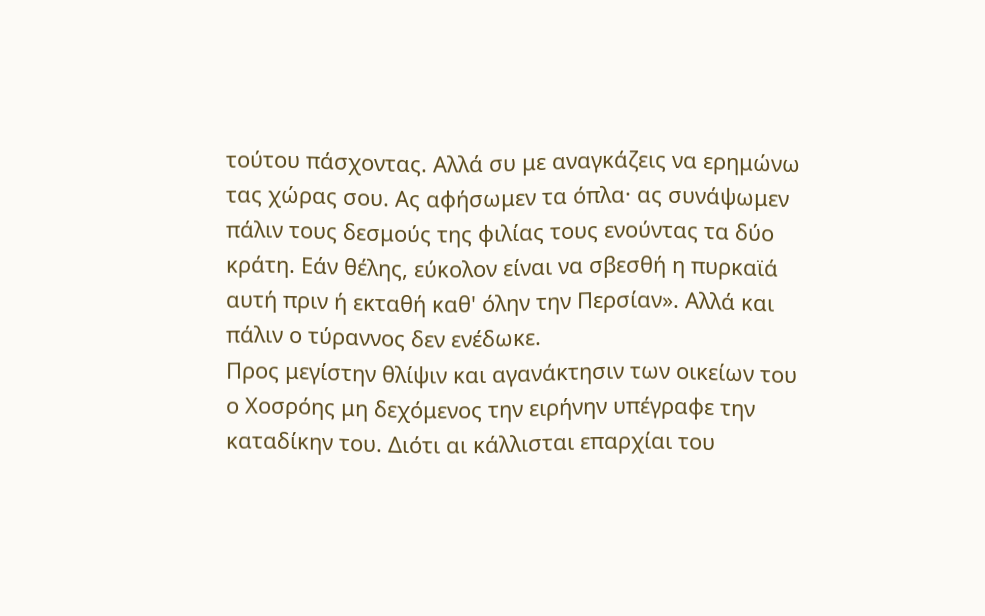τούτου πάσχοντας. Αλλά συ με αναγκάζεις να ερημώνω τας χώρας σου. Ας αφήσωμεν τα όπλα· ας συνάψωμεν πάλιν τους δεσμούς της φιλίας τους ενούντας τα δύο κράτη. Εάν θέλης, εύκολον είναι να σβεσθή η πυρκαϊά αυτή πριν ή εκταθή καθ' όλην την Περσίαν». Αλλά και πάλιν ο τύραννος δεν ενέδωκε.
Προς μεγίστην θλίψιν και αγανάκτησιν των οικείων του ο Χοσρόης μη δεχόμενος την ειρήνην υπέγραφε την καταδίκην του. Διότι αι κάλλισται επαρχίαι του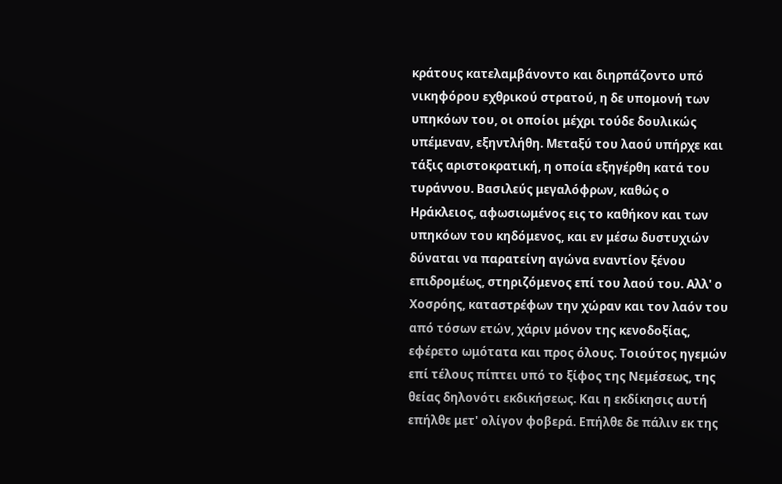κράτους κατελαμβάνοντο και διηρπάζοντο υπό νικηφόρου εχθρικού στρατού, η δε υπομονή των υπηκόων του, οι οποίοι μέχρι τούδε δουλικώς υπέμεναν, εξηντλήθη. Μεταξύ του λαού υπήρχε και τάξις αριστοκρατική, η οποία εξηγέρθη κατά του τυράννου. Βασιλεύς μεγαλόφρων, καθώς ο Ηράκλειος, αφωσιωμένος εις το καθήκον και των υπηκόων του κηδόμενος, και εν μέσω δυστυχιών δύναται να παρατείνη αγώνα εναντίον ξένου επιδρομέως, στηριζόμενος επί του λαού του. Αλλ' ο Χοσρόης, καταστρέφων την χώραν και τον λαόν του από τόσων ετών, χάριν μόνον της κενοδοξίας, εφέρετο ωμότατα και προς όλους. Τοιούτος ηγεμών επί τέλους πίπτει υπό το ξίφος της Νεμέσεως, της θείας δηλονότι εκδικήσεως. Και η εκδίκησις αυτή επήλθε μετ' ολίγον φοβερά. Επήλθε δε πάλιν εκ της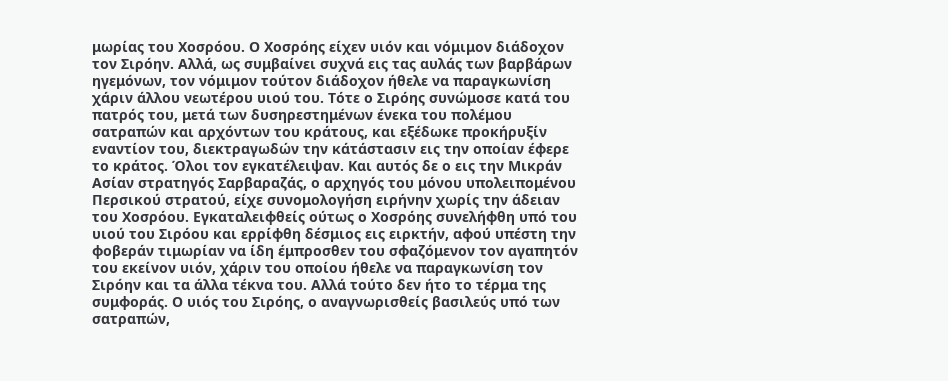μωρίας του Χοσρόου. Ο Χοσρόης είχεν υιόν και νόμιμον διάδοχον τον Σιρόην. Αλλά, ως συμβαίνει συχνά εις τας αυλάς των βαρβάρων ηγεμόνων, τον νόμιμον τούτον διάδοχον ήθελε να παραγκωνίση χάριν άλλου νεωτέρου υιού του. Τότε ο Σιρόης συνώμοσε κατά του πατρός του, μετά των δυσηρεστημένων ένεκα του πολέμου σατραπών και αρχόντων του κράτους, και εξέδωκε προκήρυξίν εναντίον του, διεκτραγωδών την κάτάστασιν εις την οποίαν έφερε το κράτος. Όλοι τον εγκατέλειψαν. Και αυτός δε ο εις την Μικράν Ασίαν στρατηγός Σαρβαραζάς, ο αρχηγός του μόνου υπολειπομένου Περσικού στρατού, είχε συνομολογήση ειρήνην χωρίς την άδειαν του Χοσρόου. Εγκαταλειφθείς ούτως ο Χοσρόης συνελήφθη υπό του υιού του Σιρόου και ερρίφθη δέσμιος εις ειρκτήν, αφού υπέστη την φοβεράν τιμωρίαν να ίδη έμπροσθεν του σφαζόμενον τον αγαπητόν του εκείνον υιόν, χάριν του οποίου ήθελε να παραγκωνίση τον Σιρόην και τα άλλα τέκνα του. Αλλά τούτο δεν ήτο το τέρμα της συμφοράς. Ο υιός του Σιρόης, ο αναγνωρισθείς βασιλεύς υπό των σατραπών,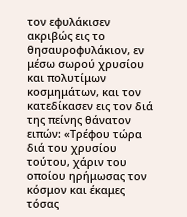τον εφυλάκισεν ακριβώς εις το θησαυροφυλάκιον, εν μέσω σωρού χρυσίου και πολυτίμων κοσμημάτων, και τον κατεδίκασεν εις τον διά της πείνης θάνατον ειπών: «Τρέφου τώρα διά του χρυσίου τούτου, χάριν του οποίου ηρήμωσας τον κόσμον και έκαμες τόσας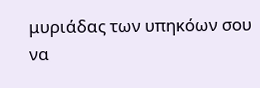μυριάδας των υπηκόων σου να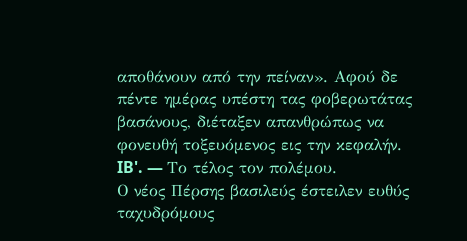αποθάνουν από την πείναν». Αφού δε πέντε ημέρας υπέστη τας φοβερωτάτας βασάνους, διέταξεν απανθρώπως να φονευθή τοξευόμενος εις την κεφαλήν.
IB'. — Το τέλος τον πολέμου.
Ο νέος Πέρσης βασιλεύς έστειλεν ευθύς ταχυδρόμους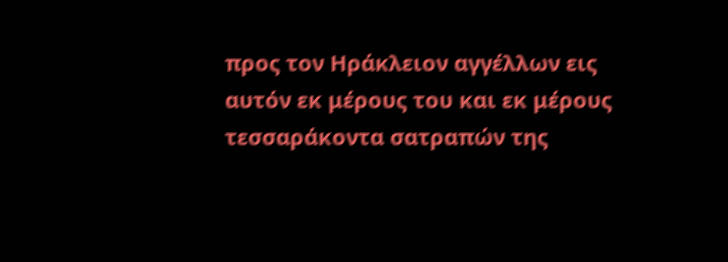προς τον Ηράκλειον αγγέλλων εις αυτόν εκ μέρους του και εκ μέρους τεσσαράκοντα σατραπών της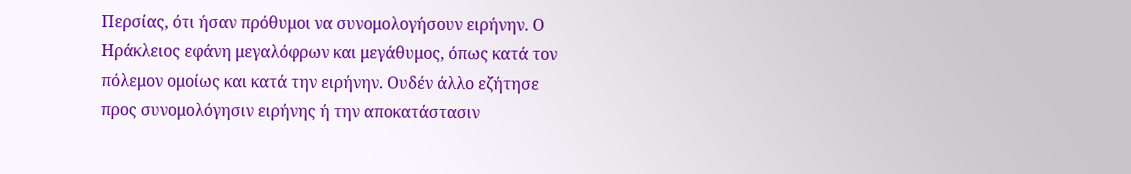Περσίας, ότι ήσαν πρόθυμοι να συνομολογήσουν ειρήνην. Ο Ηράκλειος εφάνη μεγαλόφρων και μεγάθυμος, όπως κατά τον πόλεμον ομοίως και κατά την ειρήνην. Ουδέν άλλο εζήτησε προς συνομολόγησιν ειρήνης ή την αποκατάστασιν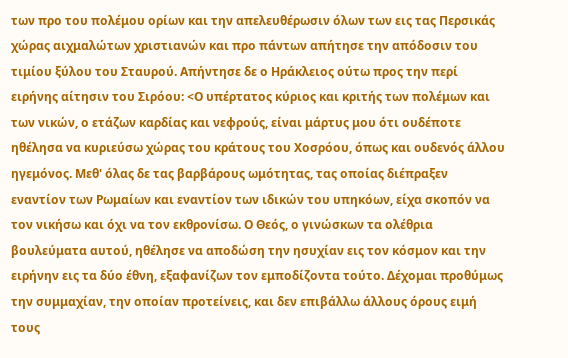των προ του πολέμου ορίων και την απελευθέρωσιν όλων των εις τας Περσικάς χώρας αιχμαλώτων χριστιανών και προ πάντων απήτησε την απόδοσιν του τιμίου ξύλου του Σταυρού. Απήντησε δε ο Ηράκλειος ούτω προς την περί ειρήνης αίτησιν του Σιρόου: <Ο υπέρτατος κύριος και κριτής των πολέμων και των νικών, ο ετάζων καρδίας και νεφρούς, είναι μάρτυς μου ότι ουδέποτε ηθέλησα να κυριεύσω χώρας του κράτους του Χοσρόου, όπως και ουδενός άλλου ηγεμόνος. Μεθ' όλας δε τας βαρβάρους ωμότητας, τας οποίας διέπραξεν εναντίον των Ρωμαίων και εναντίον των ιδικών του υπηκόων, είχα σκοπόν να τον νικήσω και όχι να τον εκθρονίσω. Ο Θεός, ο γινώσκων τα ολέθρια βουλεύματα αυτού, ηθέλησε να αποδώση την ησυχίαν εις τον κόσμον και την ειρήνην εις τα δύο έθνη, εξαφανίζων τον εμποδίζοντα τούτο. Δέχομαι προθύμως την συμμαχίαν, την οποίαν προτείνεις, και δεν επιβάλλω άλλους όρους ειμή τους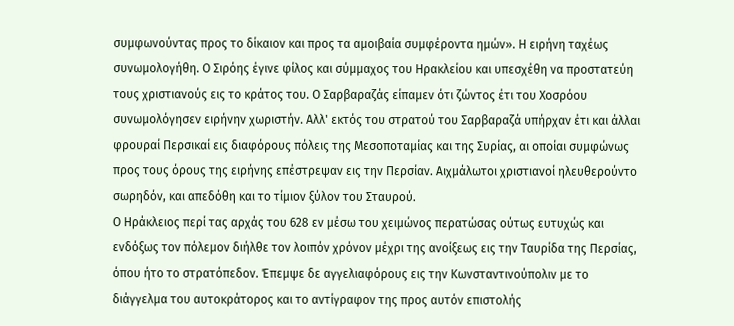συμφωνούντας προς το δίκαιον και προς τα αμοιβαία συμφέροντα ημών». Η ειρήνη ταχέως συνωμολογήθη. Ο Σιρόης έγινε φίλος και σύμμαχος του Ηρακλείου και υπεσχέθη να προστατεύη τους χριστιανούς εις το κράτος του. Ο Σαρβαραζάς είπαμεν ότι ζώντος έτι του Χοσρόου συνωμολόγησεν ειρήνην χωριστήν. Αλλ' εκτός του στρατού του Σαρβαραζά υπήρχαν έτι και άλλαι φρουραί Περσικαί εις διαφόρους πόλεις της Μεσοποταμίας και της Συρίας, αι οποίαι συμφώνως προς τους όρους της ειρήνης επέστρεψαν εις την Περσίαν. Αιχμάλωτοι χριστιανοί ηλευθερούντο σωρηδόν, και απεδόθη και το τίμιον ξύλον του Σταυρού.
Ο Ηράκλειος περί τας αρχάς του 628 εν μέσω του χειμώνος περατώσας ούτως ευτυχώς και ενδόξως τον πόλεμον διήλθε τον λοιπόν χρόνον μέχρι της ανοίξεως εις την Ταυρίδα της Περσίας, όπου ήτο το στρατόπεδον. Έπεμψε δε αγγελιαφόρους εις την Κωνσταντινούπολιν με το διάγγελμα του αυτοκράτορος και το αντίγραφον της προς αυτόν επιστολής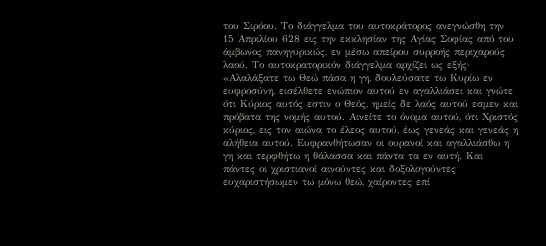του Σιρόου. Το διάγγελμα του αυτοκράτορος ανεγνώσθη την 15 Απριλίου 628 εις την εκκλησίαν της Αγίας Σοφίας από του άμβωνος πανηγυρικώς, εν μέσω απείρου συρροής περιχαρούς λαού. Το αυτοκρατορικόν διάγγελμα αρχίζει ως εξής·
«Αλαλάξατε τω Θεώ πάσα η γη, δουλεύσατε τω Κυρίω εν ευφροσύνη, εισέλθετε ενώπιον αυτού εν αγαλλιάσει και γνώτε ότι Κύριος αυτός εστιν ο Θεός, ημείς δε λαός αυτού εσμεν και πρόβατα της νομής αυτού. Αινείτε το όνομα αυτού, ότι Χριστός κύριος, εις τον αιώνα το έλεος αυτού, έως γενεάς και γενεάς η αλήθεια αυτού. Ευφρανθήτωσαν οι ουρανοί και αγαλλιάσθω η γη και τερφθήτω η θάλασσα και πάντα τα εν αυτή. Και πάντες οι χριστιανοί αινούντες και δοξολογούντες ευχαριστήσωμεν τω μόνω θεώ, χαίροντες επί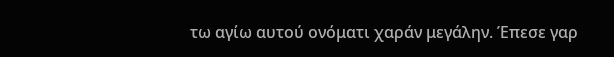τω αγίω αυτού ονόματι χαράν μεγάλην. Έπεσε γαρ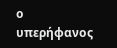ο υπερήφανος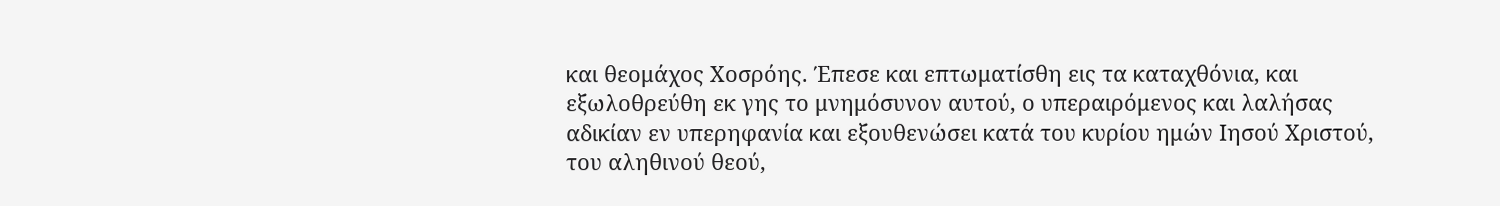και θεομάχος Χοσρόης. Έπεσε και επτωματίσθη εις τα καταχθόνια, και εξωλοθρεύθη εκ γης το μνημόσυνον αυτού, ο υπεραιρόμενος και λαλήσας αδικίαν εν υπερηφανία και εξουθενώσει κατά του κυρίου ημών Ιησού Χριστού, του αληθινού θεού,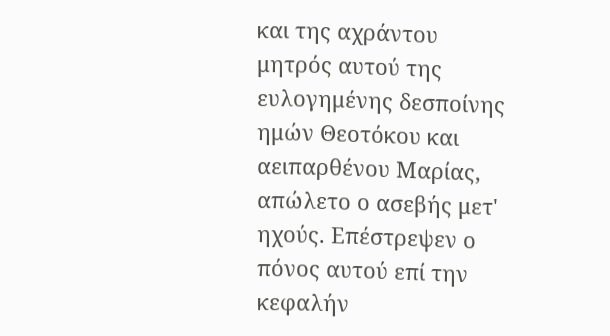και της αχράντου μητρός αυτού της ευλογημένης δεσποίνης ημών Θεοτόκου και αειπαρθένου Μαρίας, απώλετο ο ασεβής μετ' ηχούς. Επέστρεψεν ο πόνος αυτού επί την κεφαλήν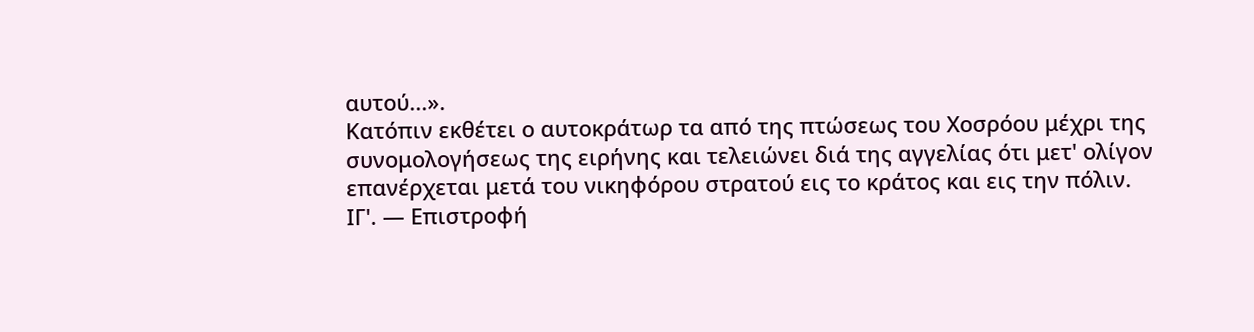αυτού...».
Κατόπιν εκθέτει ο αυτοκράτωρ τα από της πτώσεως του Χοσρόου μέχρι της συνομολογήσεως της ειρήνης και τελειώνει διά της αγγελίας ότι μετ' ολίγον επανέρχεται μετά του νικηφόρου στρατού εις το κράτος και εις την πόλιν.
ΙΓ'. — Επιστροφή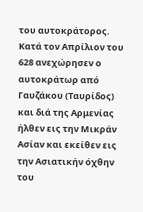του αυτοκράτορος.
Κατά τον Απρίλιον του 628 ανεχώρησεν ο αυτοκράτωρ από Γαυζάκου (Ταυρίδος) και διά της Αρμενίας ήλθεν εις την Μικράν Ασίαν και εκείθεν εις την Ασιατικήν όχθην του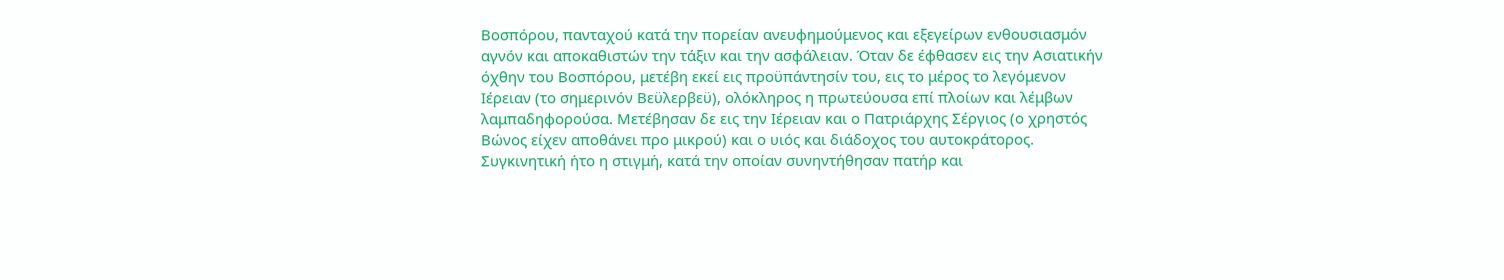Βοσπόρου, πανταχού κατά την πορείαν ανευφημούμενος και εξεγείρων ενθουσιασμόν αγνόν και αποκαθιστών την τάξιν και την ασφάλειαν. Όταν δε έφθασεν εις την Ασιατικήν όχθην του Βοσπόρου, μετέβη εκεί εις προϋπάντησίν του, εις το μέρος το λεγόμενον Ιέρειαν (το σημερινόν Βεϋλερβεϋ), ολόκληρος η πρωτεύουσα επί πλοίων και λέμβων λαμπαδηφορούσα. Μετέβησαν δε εις την Ιέρειαν και ο Πατριάρχης Σέργιος (ο χρηστός Βώνος είχεν αποθάνει προ μικρού) και ο υιός και διάδοχος του αυτοκράτορος. Συγκινητική ήτο η στιγμή, κατά την οποίαν συνηντήθησαν πατήρ και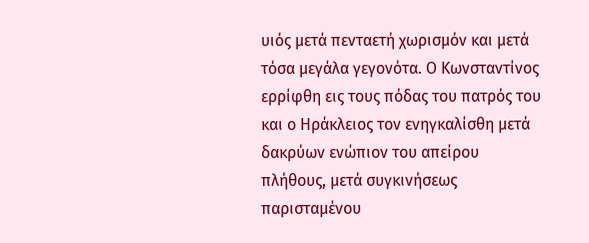υιός μετά πενταετή χωρισμόν και μετά τόσα μεγάλα γεγονότα. Ο Κωνσταντίνος ερρίφθη εις τους πόδας του πατρός του και ο Ηράκλειος τον ενηγκαλίσθη μετά δακρύων ενώπιον του απείρου πλήθους, μετά συγκινήσεως παρισταμένου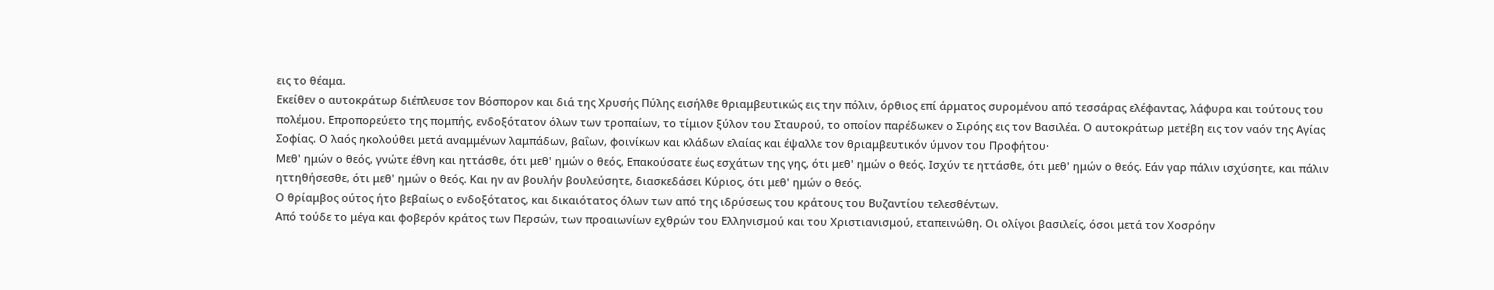εις το θέαμα.
Εκείθεν ο αυτοκράτωρ διέπλευσε τον Βόσπορον και διά της Χρυσής Πύλης εισήλθε θριαμβευτικώς εις την πόλιν, όρθιος επί άρματος συρομένου από τεσσάρας ελέφαντας, λάφυρα και τούτους του πολέμου. Επροπορεύετο της πομπής, ενδοξότατον όλων των τροπαίων, το τίμιον ξύλον του Σταυρού, το οποίον παρέδωκεν ο Σιρόης εις τον Βασιλέα. Ο αυτοκράτωρ μετέβη εις τον ναόν της Αγίας Σοφίας. Ο λαός ηκολούθει μετά αναμμένων λαμπάδων, βαΐων, φοινίκων και κλάδων ελαίας και έψαλλε τον θριαμβευτικόν ύμνον του Προφήτου·
Μεθ' ημών ο θεός, γνώτε έθνη και ηττάσθε, ότι μεθ' ημών ο θεός, Επακούσατε έως εσχάτων της γης, ότι μεθ' ημών ο θεός. Ισχύν τε ηττάσθε, ότι μεθ' ημών ο θεός. Εάν γαρ πάλιν ισχύσητε, και πάλιν ηττηθήσεσθε, ότι μεθ' ημών ο θεός. Και ην αν βουλήν βουλεύσητε, διασκεδάσει Κύριος, ότι μεθ' ημών ο θεός.
Ο θρίαμβος ούτος ήτο βεβαίως ο ενδοξότατος, και δικαιότατος όλων των από της ιδρύσεως του κράτους του Βυζαντίου τελεσθέντων.
Από τούδε το μέγα και φοβερόν κράτος των Περσών, των προαιωνίων εχθρών του Ελληνισμού και του Χριστιανισμού, εταπεινώθη. Οι ολίγοι βασιλείς, όσοι μετά τον Χοσρόην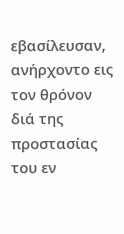εβασίλευσαν, ανήρχοντο εις τον θρόνον διά της προστασίας του εν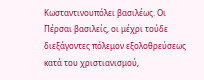Κωσταντινουπόλει βασιλέως. Οι Πέρσαι βασιλείς, οι μέχρι τούδε διεξάγοντες πόλεμον εξολοθρεύσεως κατά του χριστιανισμού,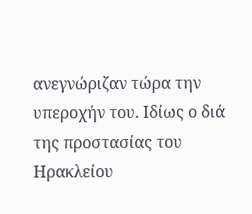ανεγνώριζαν τώρα την υπεροχήν του. Ιδίως ο διά της προστασίας του Ηρακλείου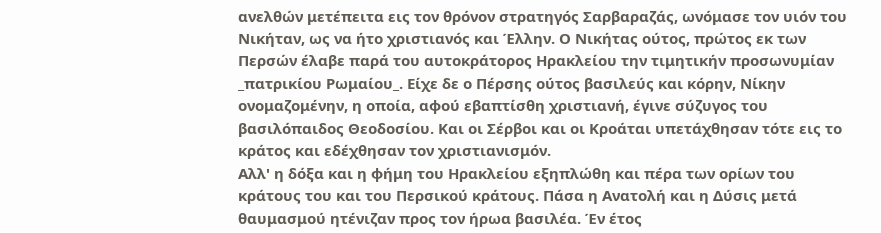ανελθών μετέπειτα εις τον θρόνον στρατηγός Σαρβαραζάς, ωνόμασε τον υιόν του Νικήταν, ως να ήτο χριστιανός και Έλλην. Ο Νικήτας ούτος, πρώτος εκ των Περσών έλαβε παρά του αυτοκράτορος Ηρακλείου την τιμητικήν προσωνυμίαν _πατρικίου Ρωμαίου_. Είχε δε ο Πέρσης ούτος βασιλεύς και κόρην, Νίκην ονομαζομένην, η οποία, αφού εβαπτίσθη χριστιανή, έγινε σύζυγος του βασιλόπαιδος Θεοδοσίου. Και οι Σέρβοι και οι Κροάται υπετάχθησαν τότε εις το κράτος και εδέχθησαν τον χριστιανισμόν.
Αλλ' η δόξα και η φήμη του Ηρακλείου εξηπλώθη και πέρα των ορίων του κράτους του και του Περσικού κράτους. Πάσα η Ανατολή και η Δύσις μετά θαυμασμού ητένιζαν προς τον ήρωα βασιλέα. Έν έτος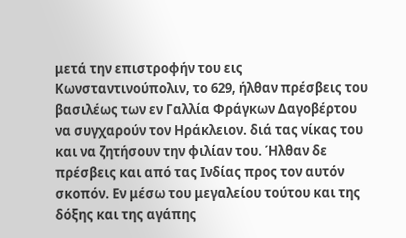μετά την επιστροφήν του εις Κωνσταντινούπολιν, το 629, ήλθαν πρέσβεις του βασιλέως των εν Γαλλία Φράγκων Δαγοβέρτου να συγχαρούν τον Ηράκλειον. διά τας νίκας του και να ζητήσουν την φιλίαν του. Ήλθαν δε πρέσβεις και από τας Ινδίας προς τον αυτόν σκοπόν. Εν μέσω του μεγαλείου τούτου και της δόξης και της αγάπης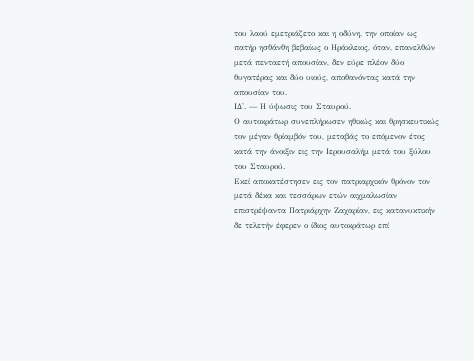του λαού εμετριάζετο και η οδύνη, την οποίαν ως πατήρ ησθάνθη βεβαίως ο Ηράκλειος, όταν, επανελθών μετά πενταετή απουσίαν, δεν εύρε πλέον δύο θυγατέρας και δύο υιούς, αποθανόντας κατά την απουσίαν του.
ΙΔ'. — Η ύψωσις του Σταυρού.
Ο αυτοκράτωρ συνεπλήρωσεν ηθικώς και θρησκευτικώς τον μέγαν θρίαμβόν του, μεταβάς το επόμενον έτος κατά την άνοιξιν εις την Ιερουσαλήμ μετά του ξύλου του Σταυρού.
Εκεί αποκατέστησεν εις τον πατριαρχικόν θρόνον τον μετά δέκα και τεσσάρων ετών αιχμαλωσίαν επιστρέψαντα Πατριάρχην Ζαχαρίαν, εις κατανυκτικήν δε τελετήν έφερεν ο ίδιος αυτοκράτωρ επί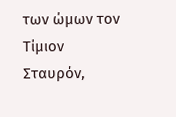των ώμων τον Τίμιον Σταυρόν,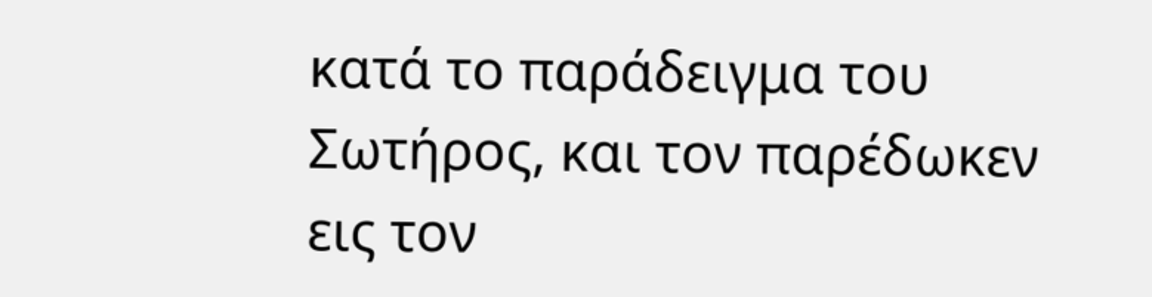κατά το παράδειγμα του Σωτήρος, και τον παρέδωκεν εις τον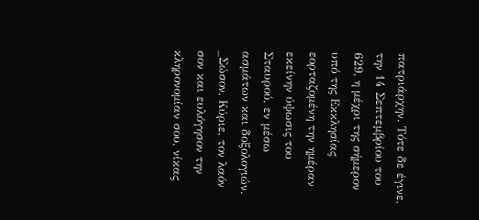πατριάρχην. Τότε δε έγινε, την 14 Σεπτεμβρίου του 629, η μέχρι της σήμερον υπό της Εκκλησίας εορταζομένη την ημέραν εκείνην ύψωσις του Σταυρού, εν μέσω ασμάτων και δοξολογιών.
_Σώσον, Κύριε, τον λαόν σον και ευλόγησον την κληρονομίαν σου, νίκας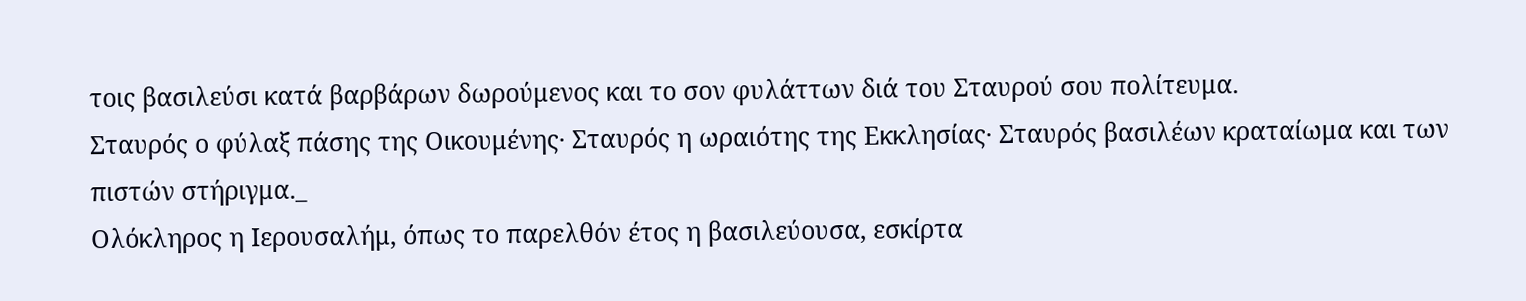τοις βασιλεύσι κατά βαρβάρων δωρούμενος και το σον φυλάττων διά του Σταυρού σου πολίτευμα.
Σταυρός ο φύλαξ πάσης της Οικουμένης· Σταυρός η ωραιότης της Εκκλησίας· Σταυρός βασιλέων κραταίωμα και των πιστών στήριγμα._
Ολόκληρος η Ιερουσαλήμ, όπως το παρελθόν έτος η βασιλεύουσα, εσκίρτα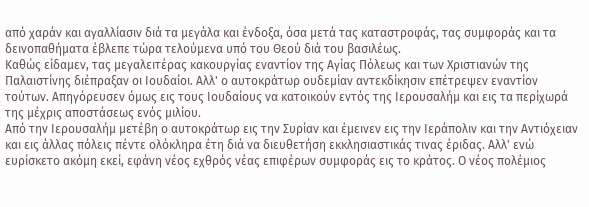από χαράν και αγαλλίασιν διά τα μεγάλα και ένδοξα, όσα μετά τας καταστροφάς, τας συμφοράς και τα δεινοπαθήματα έβλεπε τώρα τελούμενα υπό του Θεού διά του βασιλέως.
Καθώς είδαμεν, τας μεγαλειτέρας κακουργίας εναντίον της Αγίας Πόλεως και των Χριστιανών της Παλαιστίνης διέπραξαν οι Ιουδαίοι. Αλλ' ο αυτοκράτωρ ουδεμίαν αντεκδίκησιν επέτρεψεν εναντίον τούτων. Απηγόρευσεν όμως εις τους Ιουδαίους να κατοικούν εντός της Ιερουσαλήμ και εις τα περίχωρά της μέχρις αποστάσεως ενός μιλίου.
Από την Ιερουσαλήμ μετέβη ο αυτοκράτωρ εις την Συρίαν και έμεινεν εις την Ιεράπολιν και την Αντιόχειαν και εις άλλας πόλεις πέντε ολόκληρα έτη διά να διευθετήση εκκλησιαστικάς τινας έριδας. Αλλ' ενώ ευρίσκετο ακόμη εκεί, εφάνη νέος εχθρός νέας επιφέρων συμφοράς εις το κράτος. Ο νέος πολέμιος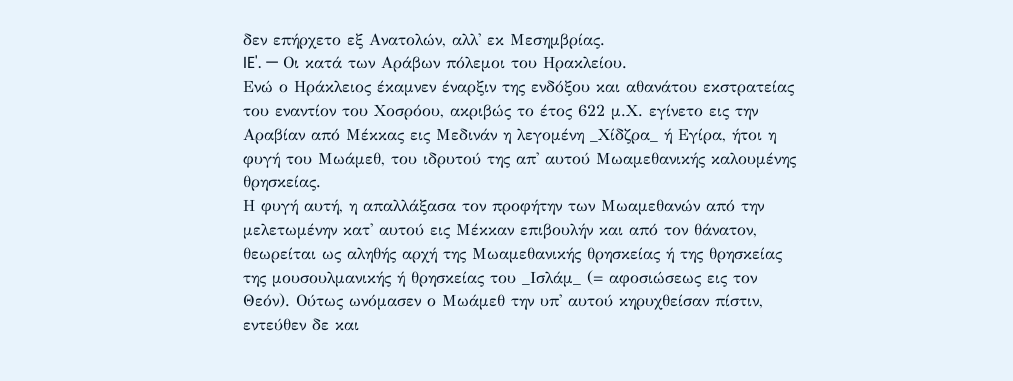δεν επήρχετο εξ Ανατολών, αλλ' εκ Μεσημβρίας.
IE'. — Οι κατά των Αράβων πόλεμοι του Ηρακλείου.
Ενώ ο Ηράκλειος έκαμνεν έναρξιν της ενδόξου και αθανάτου εκστρατείας του εναντίον του Χοσρόου, ακριβώς το έτος 622 μ.Χ. εγίνετο εις την Αραβίαν από Μέκκας εις Μεδινάν η λεγομένη _Χίδζρα_ ή Εγίρα, ήτοι η φυγή του Μωάμεθ, του ιδρυτού της απ' αυτού Μωαμεθανικής καλουμένης θρησκείας.
Η φυγή αυτή, η απαλλάξασα τον προφήτην των Μωαμεθανών από την μελετωμένην κατ' αυτού εις Μέκκαν επιβουλήν και από τον θάνατον, θεωρείται ως αληθής αρχή της Μωαμεθανικής θρησκείας ή της θρησκείας της μουσουλμανικής ή θρησκείας του _Ισλάμ_ (= αφοσιώσεως εις τον Θεόν). Ούτως ωνόμασεν ο Μωάμεθ την υπ' αυτού κηρυχθείσαν πίστιν, εντεύθεν δε και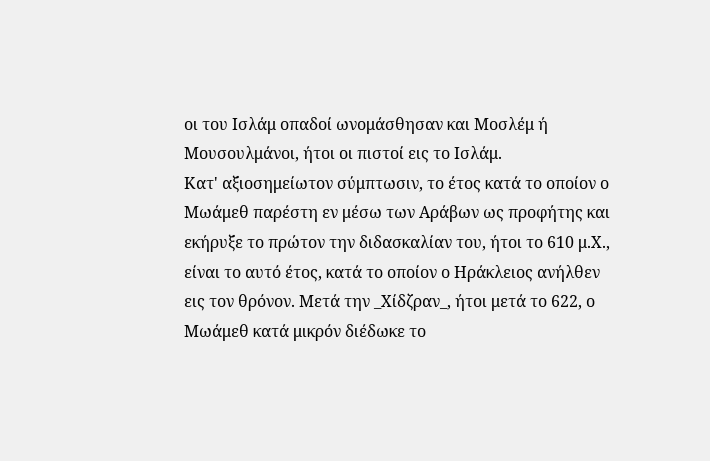οι του Ισλάμ οπαδοί ωνομάσθησαν και Μοσλέμ ή Μουσουλμάνοι, ήτοι οι πιστοί εις το Ισλάμ.
Κατ' αξιοσημείωτον σύμπτωσιν, το έτος κατά το οποίον ο Μωάμεθ παρέστη εν μέσω των Αράβων ως προφήτης και εκήρυξε το πρώτον την διδασκαλίαν του, ήτοι το 610 μ.Χ., είναι το αυτό έτος, κατά το οποίον ο Ηράκλειος ανήλθεν εις τον θρόνον. Μετά την _Χίδζραν_, ήτοι μετά το 622, ο Μωάμεθ κατά μικρόν διέδωκε το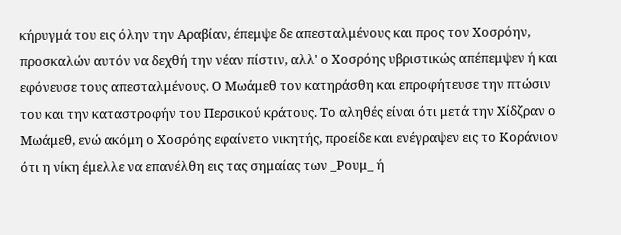κήρυγμά του εις όλην την Αραβίαν, έπεμψε δε απεσταλμένους και προς τον Χοσρόην, προσκαλών αυτόν να δεχθή την νέαν πίστιν, αλλ' ο Χοσρόης υβριστικώς απέπεμψεν ή και εφόνευσε τους απεσταλμένους. Ο Μωάμεθ τον κατηράσθη και επροφήτευσε την πτώσιν του και την καταστροφήν του Περσικού κράτους. Το αληθές είναι ότι μετά την Χίδζραν ο Μωάμεθ, ενώ ακόμη ο Χοσρόης εφαίνετο νικητής, προείδε και ενέγραψεν εις το Κοράνιον ότι η νίκη έμελλε να επανέλθη εις τας σημαίας των _Ρουμ_ ή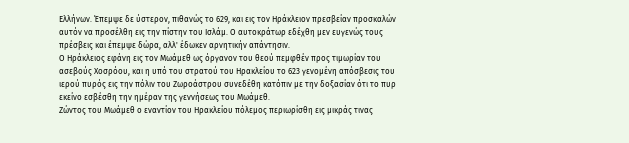Ελλήνων. Έπεμψε δε ύστερον, πιθανώς το 629, και εις τον Ηράκλειον πρεσβείαν προσκαλών αυτόν να προσέλθη εις την πίστην του Ισλάμ. Ο αυτοκράτωρ εδέχθη μεν ευγενώς τους πρέσβεις και έπεμψε δώρα, αλλ' έδωκεν αρνητικήν απάντησιν.
Ο Ηράκλειος εφάνη εις τον Μωάμεθ ως όργανον του θεού πεμφθέν προς τιμωρίαν του ασεβούς Χοσρόου, και η υπό του στρατού του Ηρακλείου το 623 γενομένη απόσβεσις του ιερού πυρός εις την πόλιν του Ζωροάστρου συνεδέθη κατόπιν με την δοξασίαν ότι το πυρ εκείνο εσβέσθη την ημέραν της γεννήσεως του Μωάμεθ.
Ζώντος του Μωάμεθ ο εναντίον του Ηρακλείου πόλεμος περιωρίσθη εις μικράς τινας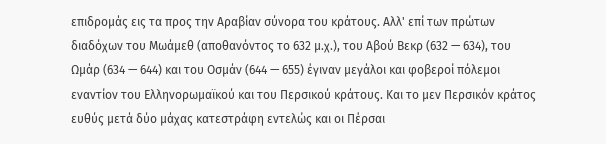επιδρομάς εις τα προς την Αραβίαν σύνορα του κράτους. Αλλ' επί των πρώτων διαδόχων του Μωάμεθ (αποθανόντος το 632 μ.χ.), του Αβού Βεκρ (632 — 634), του Ωμάρ (634 — 644) και του Οσμάν (644 — 655) έγιναν μεγάλοι και φοβεροί πόλεμοι εναντίον του Ελληνορωμαϊκού και του Περσικού κράτους. Και το μεν Περσικόν κράτος ευθύς μετά δύο μάχας κατεστράφη εντελώς και οι Πέρσαι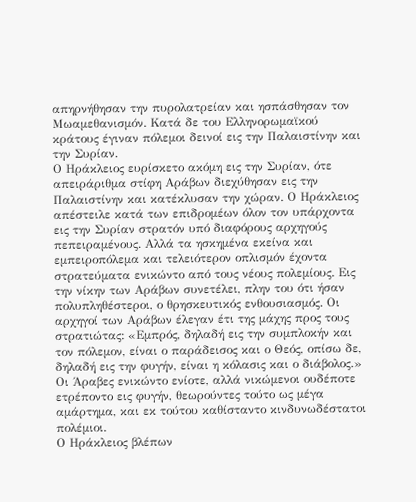απηρνήθησαν την πυρολατρείαν και ησπάσθησαν τον Μωαμεθανισμόν. Κατά δε του Ελληνορωμαϊκού κράτους έγιναν πόλεμοι δεινοί εις την Παλαιστίνην και την Συρίαν.
Ο Ηράκλειος ευρίσκετο ακόμη εις την Συρίαν, ότε απειράριθμα στίφη Αράβων διεχύθησαν εις την Παλαιστίνην και κατέκλυσαν την χώραν. Ο Ηράκλειος απέστειλε κατά των επιδρομέων όλον τον υπάρχοντα εις την Συρίαν στρατόν υπό διαφόρους αρχηγούς πεπειραμένους. Αλλά τα ησκημένα εκείνα και εμπειροπόλεμα και τελειότερον οπλισμόν έχοντα στρατεύματα ενικώντο από τους νέους πολεμίους. Εις την νίκην των Αράβων συνετέλει, πλην του ότι ήσαν πολυπληθέστεροι, ο θρησκευτικός ενθουσιασμός. Οι αρχηγοί των Αράβων έλεγαν έτι της μάχης προς τους στρατιώτας: «Εμπρός, δηλαδή εις την συμπλοκήν και τον πόλεμον, είναι ο παράδεισος και ο Θεός, οπίσω δε, δηλαδή εις την φυγήν, είναι η κόλασις και ο διάβολος.»
Οι Άραβες ενικώντο ενίοτε, αλλά νικώμενοι ουδέποτε ετρέποντο εις φυγήν, θεωρούντες τούτο ως μέγα αμάρτημα, και εκ τούτου καθίσταντο κινδυνωδέστατοι πολέμιοι.
Ο Ηράκλειος βλέπων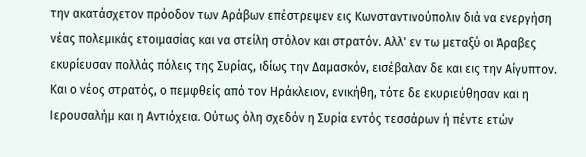την ακατάσχετον πρόοδον των Αράβων επέστρεψεν εις Κωνσταντινούπολιν διά να ενεργήση νέας πολεμικάς ετοιμασίας και να στείλη στόλον και στρατόν. Αλλ' εν τω μεταξύ οι Άραβες εκυρίευσαν πολλάς πόλεις της Συρίας, ιδίως την Δαμασκόν, εισέβαλαν δε και εις την Αίγυπτον. Και ο νέος στρατός, ο πεμφθείς από τον Ηράκλειον, ενικήθη, τότε δε εκυριεύθησαν και η Ιερουσαλήμ και η Αντιόχεια. Ούτως όλη σχεδόν η Συρία εντός τεσσάρων ή πέντε ετών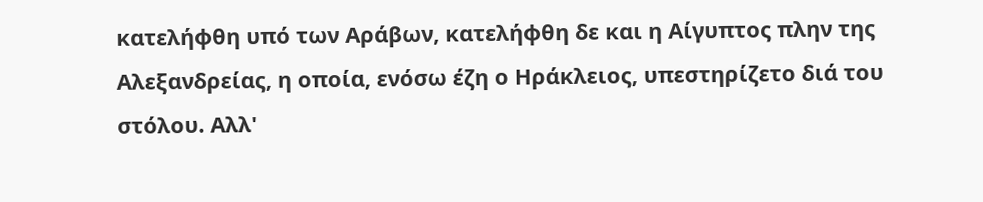κατελήφθη υπό των Αράβων, κατελήφθη δε και η Αίγυπτος πλην της Αλεξανδρείας, η οποία, ενόσω έζη ο Ηράκλειος, υπεστηρίζετο διά του στόλου. Αλλ'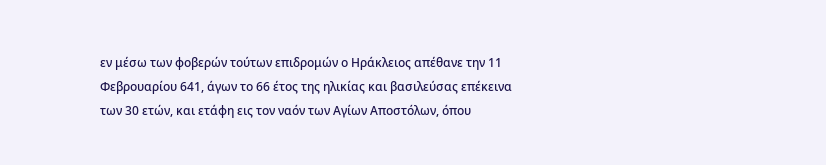εν μέσω των φοβερών τούτων επιδρομών ο Ηράκλειος απέθανε την 11 Φεβρουαρίου 641, άγων το 66 έτος της ηλικίας και βασιλεύσας επέκεινα των 30 ετών, και ετάφη εις τον ναόν των Αγίων Αποστόλων, όπου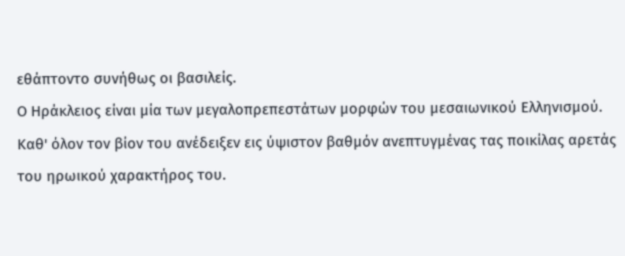εθάπτοντο συνήθως οι βασιλείς.
Ο Ηράκλειος είναι μία των μεγαλοπρεπεστάτων μορφών του μεσαιωνικού Ελληνισμού. Καθ' όλον τον βίον του ανέδειξεν εις ύψιστον βαθμόν ανεπτυγμένας τας ποικίλας αρετάς του ηρωικού χαρακτήρος του.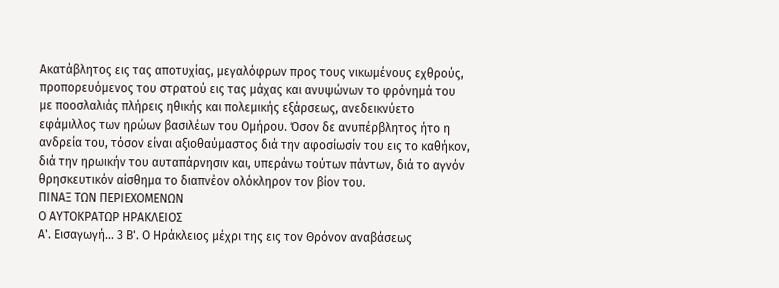Ακατάβλητος εις τας αποτυχίας, μεγαλόφρων προς τους νικωμένους εχθρούς, προπορευόμενος του στρατού εις τας μάχας και ανυψώνων το φρόνημά του με ποοσλαλιάς πλήρεις ηθικής και πολεμικής εξάρσεως, ανεδεικνύετο εφάμιλλος των ηρώων βασιλέων του Ομήρου. Όσον δε ανυπέρβλητος ήτο η ανδρεία του, τόσον είναι αξιοθαύμαστος διά την αφοσίωσίν του εις το καθήκον, διά την ηρωικήν του αυταπάρνησιν και, υπεράνω τούτων πάντων, διά το αγνόν θρησκευτικόν αίσθημα το διαπνέον ολόκληρον τον βίον του.
ΠΙΝΑΞ ΤΩΝ ΠΕΡΙΕΧΟΜΕΝΩΝ
Ο ΑΥΤΟΚΡΑΤΩΡ ΗΡΑΚΛΕΙΟΣ
Α'. Εισαγωγή... 3 Β'. Ο Ηράκλειος μέχρι της εις τον Θρόνον αναβάσεως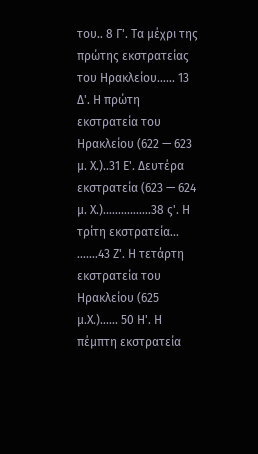του.. 8 Γ'. Τα μέχρι της πρώτης εκστρατείας του Ηρακλείου...... 13 Δ'. Η πρώτη εκστρατεία του Ηρακλείου (622 — 623 μ. Χ.)..31 Ε'. Δευτέρα εκστρατεία (623 — 624 μ. Χ.)................38 ς'. Η τρίτη εκστρατεία... .......43 Ζ'. Η τετάρτη εκστρατεία του Ηρακλείου (625 μ.Χ.)...... 50 Η'. Η πέμπτη εκστρατεία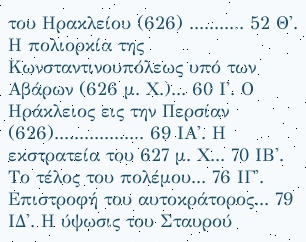του Ηρακλείου (626) ........... 52 Θ'. Η πολιορκία της Κωνσταντινουπόλεως υπό των Αβάρων (626 μ. Χ.)... 60 Ι'. Ο Ηράκλειος εις την Περσίαν (626).................. 69 ΙΑ'. Η εκστρατεία του 627 μ. Χ... 70 ΙΒ'. Το τέλος του πολέμου... 76 ΙΓ'. Επιστροφή του αυτοκράτορος... 79 ΙΔ'. Η ύψωσις του Σταυρού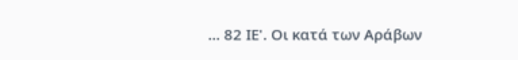... 82 ΙΕ'. Οι κατά των Αράβων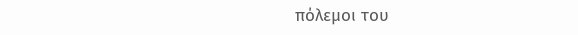πόλεμοι του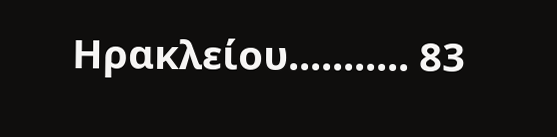Ηρακλείου........... 83